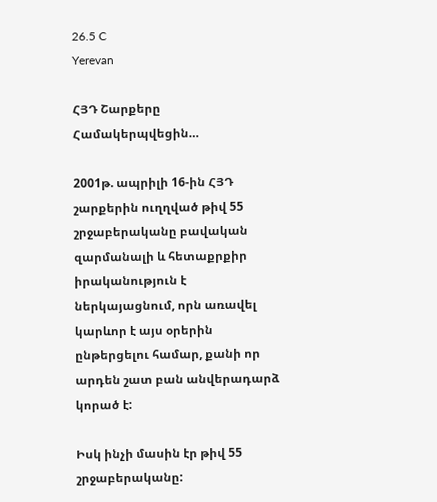26.5 C
Yerevan

ՀՅԴ Շարքերը Համակերպվեցին…

2001թ. ապրիլի 16-ին ՀՅԴ շարքերին ուղղված թիվ 55 շրջաբերականը բավական զարմանալի և հետաքրքիր իրականություն է ներկայացնում, որն առավել կարևոր է այս օրերին ընթերցելու համար, քանի որ արդեն շատ բան անվերադարձ կորած է:

Իսկ ինչի մասին էր թիվ 55 շրջաբերականը: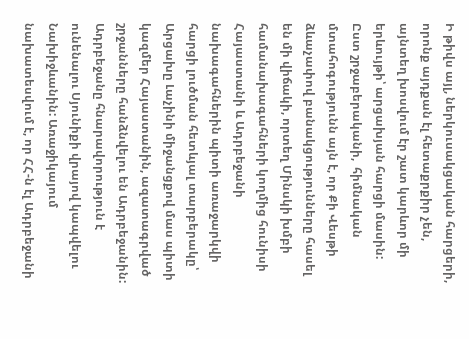Ի թիվս այլ, ներկուսակցական հարցերի, որոնք այդքան էլ հետաքրքիր չեն, այնտեղ խոսվում էր շատ կարևոր մի երևույթի՝ արցախյան հարցի մասին: Ըստ շրջաբերականի,  հիմնական մտահոգությունն այն է, որ Քի Վեսթի ձևաչափով բանակցությունները հասել են մի վիճակի, որտեղ Մինսկի խմբի համանախագահների կողմից հունիսի Հայաստանի և Ադրբեջանի նախագահներին պիտի առաջարկվի հարցի լուծման հետևյալ տարբերակը՝ Արցախը Լաչինի միջանցքով մաս պիտի կազմեր Հայաստանին, ազատագրված շրջանները հանձնվելու են Ադրբեջանին: Ադրբեջանը հնարավորություն է ունենալու Սյունիքի վրայով կապվելու Նախիջևանին: Առաջիկայում նախատեսվում է, որ ՀՀ‑ն էլ Ադրբեջանի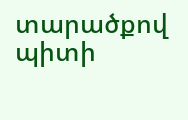տարածքով պիտի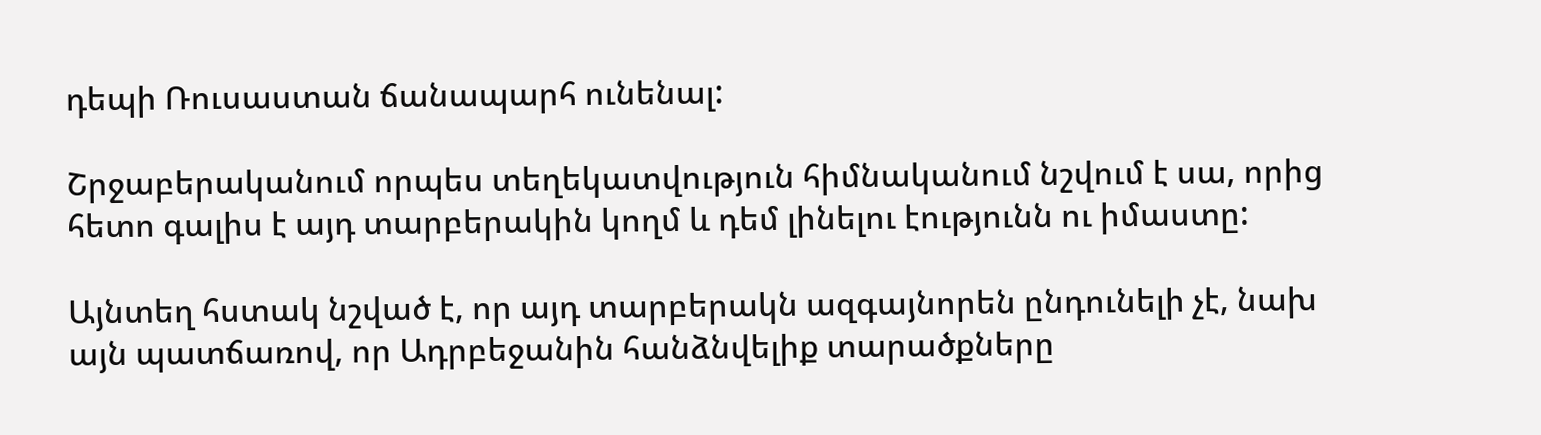դեպի Ռուսաստան ճանապարհ ունենալ:

Շրջաբերականում որպես տեղեկատվություն հիմնականում նշվում է սա, որից հետո գալիս է այդ տարբերակին կողմ և դեմ լինելու էությունն ու իմաստը:

Այնտեղ հստակ նշված է, որ այդ տարբերակն ազգայնորեն ընդունելի չէ, նախ այն պատճառով, որ Ադրբեջանին հանձնվելիք տարածքները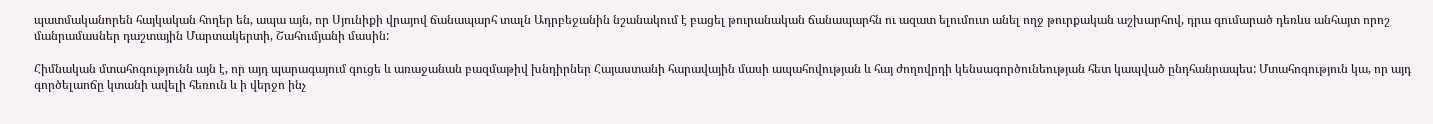պատմականորեն հայկական հողեր են, ապա այն, որ Սյունիքի վրայով ճանապարհ տալն Ադրբեջանին նշանակում է բացել թուրանական ճանապարհն ու ազատ ելումուտ անել ողջ թուրքական աշխարհով, դրա գումարած դեռևս անհայտ որոշ մանրամասներ դաշտային Մարտակերտի, Շահումյանի մասին:

Հիմնական մտահոգությունն այն է, որ այդ պարագայում գուցե և առաջանան բազմաթիվ խնդիրներ Հայաստանի հարավային մասի ապահովության և հայ ժողովրդի կենսագործունեության հետ կապված ընդհանրապես: Մտահոգություն կա, որ այդ գործելաոճը կտանի ավելի հեռուն և ի վերջո ինչ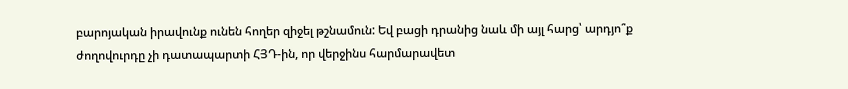բարոյական իրավունք ունեն հողեր զիջել թշնամուն: Եվ բացի դրանից նաև մի այլ հարց՝ արդյո՞ք ժողովուրդը չի դատապարտի ՀՅԴ-ին, որ վերջինս հարմարավետ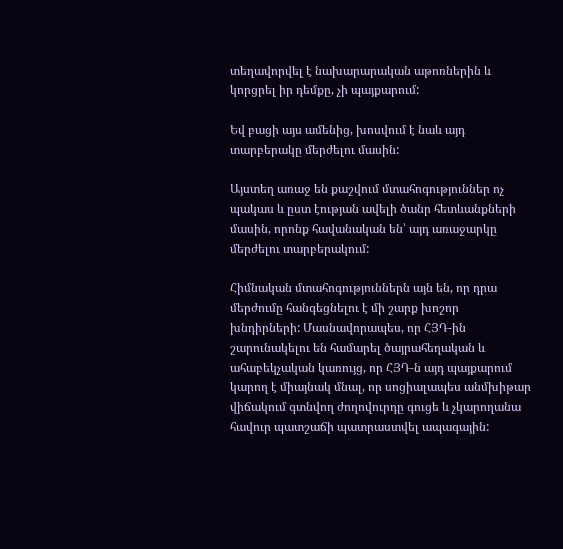տեղավորվել է նախարարական աթոռներին և կորցրել իր դեմքը, չի պայքարում:

Եվ բացի այս ամենից, խոսվում է նաև այդ տարբերակը մերժելու մասին:

Այստեղ առաջ են քաշվում մտահոգություններ ոչ պակաս և ըստ էության ավելի ծանր հետևանքների մասին, որոնք հավանական են՝ այդ առաջարկը մերժելու տարբերակում:

Հիմնական մտահոգություններն այն են, որ դրա մերժումը հանգեցնելու է մի շարք խոշոր խնդիրների: Մասնավորապես, որ ՀՅԴ-ին շարունակելու են համարել ծայրահեղական և ահաբեկչական կառույց, որ ՀՅԴ‑ն այդ պայքարում կարող է միայնակ մնալ, որ սոցիալապես անմխիթար վիճակում գտնվող ժողովուրդը գուցե և չկարողանա հավուր պատշաճի պատրաստվել ապագային: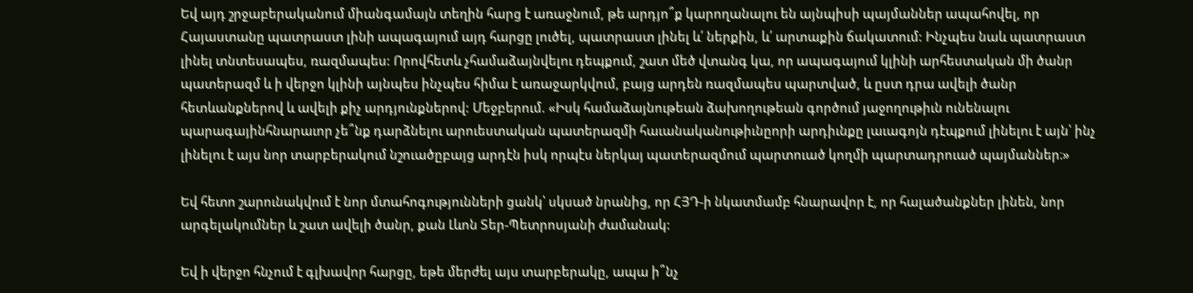Եվ այդ շրջաբերականում միանգամայն տեղին հարց է առաջնում, թե արդյո՞ք կարողանալու են այնպիսի պայմաններ ապահովել, որ Հայաստանը պատրաստ լինի ապագայում այդ հարցը լուծել, պատրաստ լինել և՛ ներքին, և՛ արտաքին ճակատում: Ինչպես նաև պատրաստ լինել տնտեսապես, ռազմապես: Որովհետև չհամաձայնվելու դեպքում, շատ մեծ վտանգ կա, որ ապագայում կլինի արհեստական մի ծանր պատերազմ և ի վերջո կլինի այնպես ինչպես հիմա է առաջարկվում, բայց արդեն ռազմապես պարտված, և ըստ դրա ավելի ծանր հետևանքներով և ավելի քիչ արդյունքներով: Մեջբերում. «Իսկ համաձայնութեան ձախողութեան գործում յաջողութիւն ունենալու պարագայինհնարաւոր չե՞նք դարձնելու արուեստական պատերազմի հաւանականութիւնըորի արդիւնքը լաւագոյն դէպքում լինելու է այն՝ ինչ լինելու է այս նոր տարբերակում նշուածըբայց արդէն իսկ որպէս ներկայ պատերազմում պարտուած կողմի պարտադրուած պայմաններ։»

Եվ հետո շարունակվում է նոր մտահոգությունների ցանկ՝ սկսած նրանից, որ ՀՅԴ‑ի նկատմամբ հնարավոր է, որ հալածանքներ լինեն, նոր արգելակումներ և շատ ավելի ծանր, քան Լևոն Տեր-Պետրոսյանի ժամանակ:

Եվ ի վերջո հնչում է գլխավոր հարցը, եթե մերժել այս տարբերակը, ապա ի՞նչ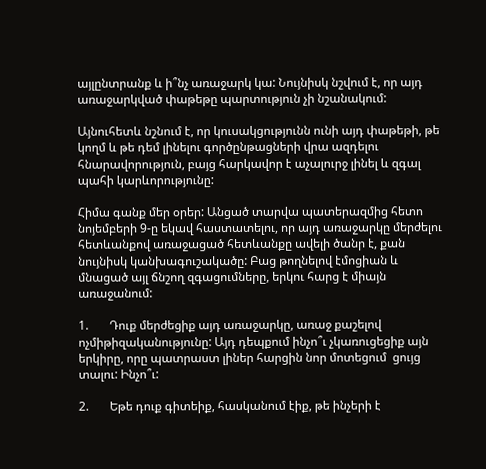այլընտրանք և ի՞նչ առաջարկ կա: Նույնիսկ նշվում է, որ այդ առաջարկված փաթեթը պարտություն չի նշանակում:

Այնուհետև նշնում է, որ կուսակցությունն ունի այդ փաթեթի, թե կողմ և թե դեմ լինելու գործընթացների վրա ազդելու հնարավորություն, բայց հարկավոր է աչալուրջ լինել և զգալ պահի կարևորությունը:

Հիմա գանք մեր օրեր: Անցած տարվա պատերազմից հետո նոյեմբերի 9‑ը եկավ հաստատելու, որ այդ առաջարկը մերժելու հետևանքով առաջացած հետևանքը ավելի ծանր է, քան նույնիսկ կանխագուշակածը: Բաց թողնելով էմոցիան և մնացած այլ ճնշող զգացումները, երկու հարց է միայն առաջանում:

1.       Դուք մերժեցիք այդ առաջարկը, առաջ քաշելով ոչմիթիզականությունը: Այդ դեպքում ինչո՞ւ չկառուցեցիք այն երկիրը, որը պատրաստ լիներ հարցին նոր մոտեցում  ցույց տալու: Ինչո՞ւ:

2.       Եթե դուք գիտեիք, հասկանում էիք, թե ինչերի է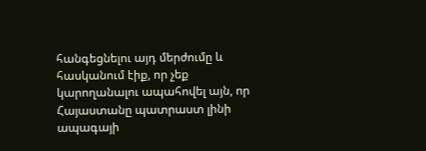հանգեցնելու այդ մերժումը և հասկանում էիք, որ չեք կարողանալու ապահովել այն, որ Հայաստանը պատրաստ լինի ապագայի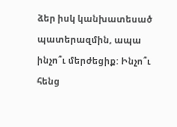ձեր իսկ կանխատեսած պատերազմին, ապա ինչո՞ւ մերժեցիք: Ինչո՞ւ հենց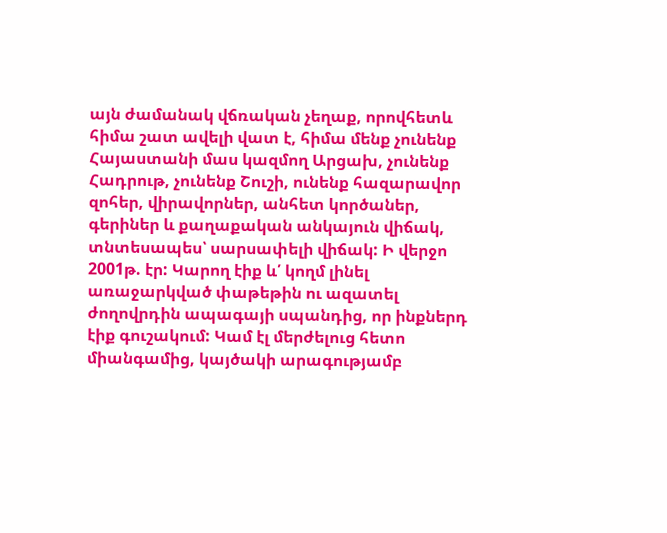այն ժամանակ վճռական չեղաք, որովհետև հիմա շատ ավելի վատ է, հիմա մենք չունենք Հայաստանի մաս կազմող Արցախ, չունենք Հադրութ, չունենք Շուշի, ունենք հազարավոր զոհեր, վիրավորներ, անհետ կործաներ, գերիներ և քաղաքական անկայուն վիճակ, տնտեսապես՝ սարսափելի վիճակ: Ի վերջո 2001թ. էր: Կարող էիք և՛ կողմ լինել առաջարկված փաթեթին ու ազատել ժողովրդին ապագայի սպանդից, որ ինքներդ էիք գուշակում: Կամ էլ մերժելուց հետո  միանգամից, կայծակի արագությամբ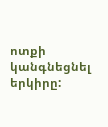ոտքի կանգնեցնել երկիրը: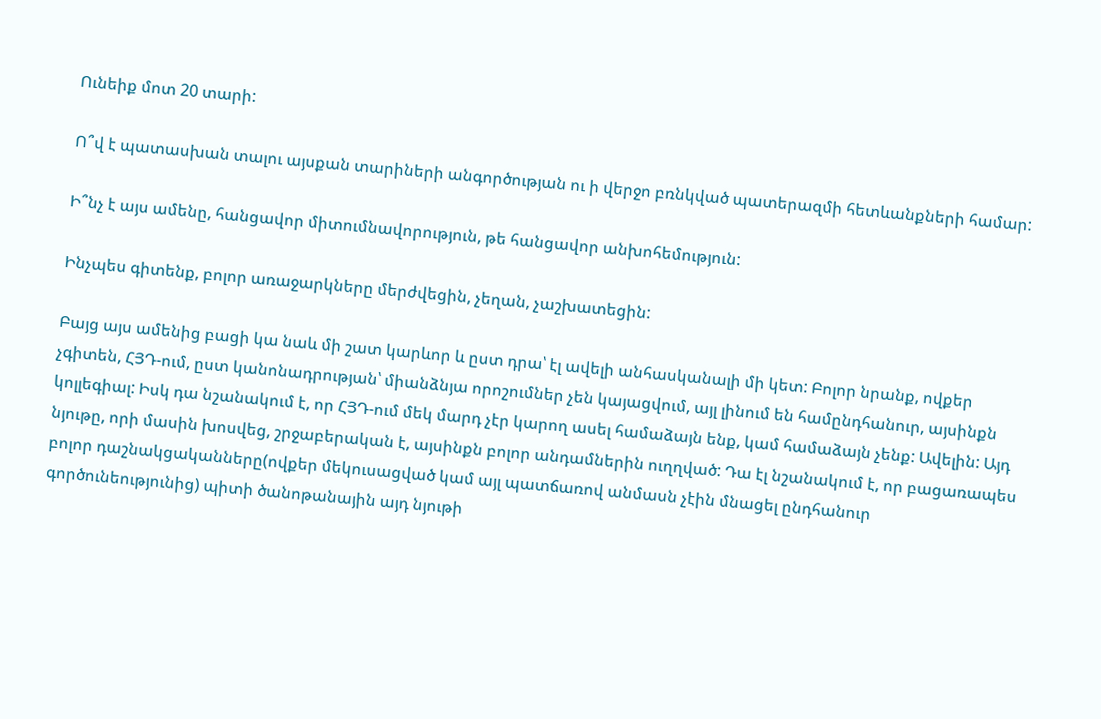Ունեիք մոտ 20 տարի:

Ո՞վ է պատասխան տալու այսքան տարիների անգործության ու ի վերջո բռնկված պատերազմի հետևանքների համար:

Ի՞նչ է այս ամենը, հանցավոր միտումնավորություն, թե հանցավոր անխոհեմություն:

Ինչպես գիտենք, բոլոր առաջարկները մերժվեցին, չեղան, չաշխատեցին:

Բայց այս ամենից բացի կա նաև մի շատ կարևոր և ըստ դրա՝ էլ ավելի անհասկանալի մի կետ: Բոլոր նրանք, ովքեր չգիտեն, ՀՅԴ-ում, ըստ կանոնադրության՝ միանձնյա որոշումներ չեն կայացվում, այլ լինում են համընդհանուր, այսինքն կոլլեգիալ: Իսկ դա նշանակում է, որ ՀՅԴ-ում մեկ մարդ չէր կարող ասել համաձայն ենք, կամ համաձայն չենք: Ավելին: Այդ նյութը, որի մասին խոսվեց, շրջաբերական է, այսինքն բոլոր անդամներին ուղղված: Դա էլ նշանակում է, որ բացառապես բոլոր դաշնակցականները(ովքեր մեկուսացված կամ այլ պատճառով անմասն չէին մնացել ընդհանուր գործունեությունից) պիտի ծանոթանային այդ նյութի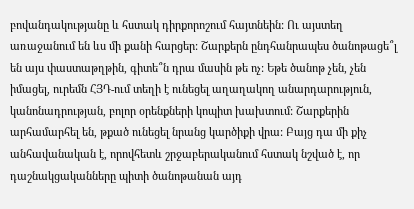բովանդակությանը և հստակ դիրքորոշում հայտնեին: Ու այստեղ առաջանում են ևս մի քանի հարցեր: Շարքերն ընդհանրապես ծանոթացե՞լ են այս փաստաթղթին, գիտե՞ն դրա մասին թե ոչ: Եթե ծանոթ չեն, չեն իմացել, ուրեմն ՀՅԴ-ում տեղի է ունեցել աղաղակող անարդարություն, կանոնադրության, բոլոր օրենքների կոպիտ խախտում: Շարքերին արհամարհել են, թքած ունեցել նրանց կարծիքի վրա: Բայց դա մի քիչ անհավանական է, որովհետև շրջաբերականում հստակ նշված է, որ դաշնակցականները պիտի ծանոթանան այդ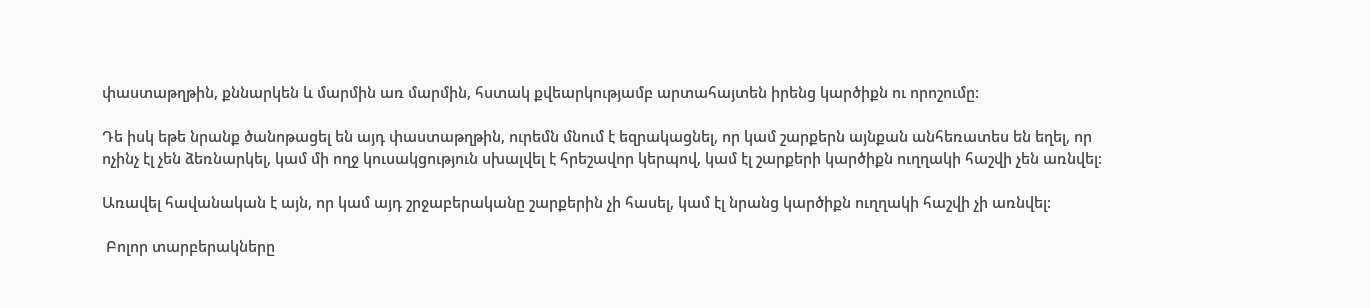փաստաթղթին, քննարկեն և մարմին առ մարմին, հստակ քվեարկությամբ արտահայտեն իրենց կարծիքն ու որոշումը:

Դե իսկ եթե նրանք ծանոթացել են այդ փաստաթղթին, ուրեմն մնում է եզրակացնել, որ կամ շարքերն այնքան անհեռատես են եղել, որ ոչինչ էլ չեն ձեռնարկել, կամ մի ողջ կուսակցություն սխալվել է հրեշավոր կերպով, կամ էլ շարքերի կարծիքն ուղղակի հաշվի չեն առնվել:

Առավել հավանական է այն, որ կամ այդ շրջաբերականը շարքերին չի հասել, կամ էլ նրանց կարծիքն ուղղակի հաշվի չի առնվել:

 Բոլոր տարբերակները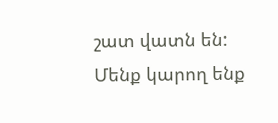շատ վատն են: Մենք կարող ենք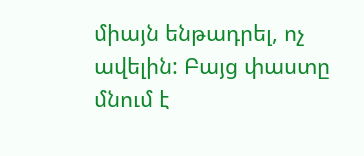միայն ենթադրել, ոչ ավելին: Բայց փաստը մնում է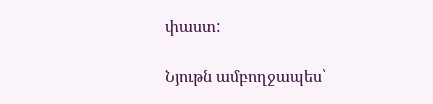փաստ:

Նյութն ամբողջապես՝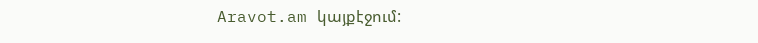Aravot.am կայքէջում: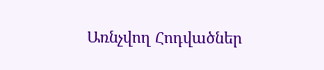Առնչվող Հոդվածներ